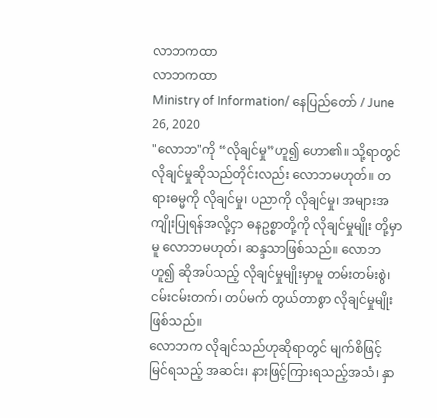လာဘကထာ
လာဘကထာ
Ministry of Information/ နေပြည်တော် / June 26, 2020
"လောဘ"ကို “လိုချင်မှု”ဟူ၍ ဟော၏။ သို့ရာတွင် လိုချင်မှုဆိုသည်တိုင်းလည်း လောဘမဟုတ်။ တရားဓမ္မကို လိုချင်မှု၊ ပညာကို လိုချင်မှု၊ အများအကျိုးပြုရန်အလို့ငှာ ဓနဥစ္စာတို့ကို လိုချင်မှုမျိုး တို့မှာမူ လောဘမဟုတ်၊ ဆန္ဒသာဖြစ်သည်။ လောဘဟူ၍ ဆိုအပ်သည့် လိုချင်မှုမျိုးမှာမူ တမ်းတမ်းစွဲ၊ ငမ်းငမ်းတက်၊ တပ်မက် တွယ်တာစွာ လိုချင်မှုမျိုးဖြစ်သည်။
လောဘက လိုချင်သည်ဟုဆိုရာတွင် မျက်စိဖြင့် မြင်ရသည့် အဆင်း၊ နားဖြင့်ကြားရသည့်အသံ၊ နှာ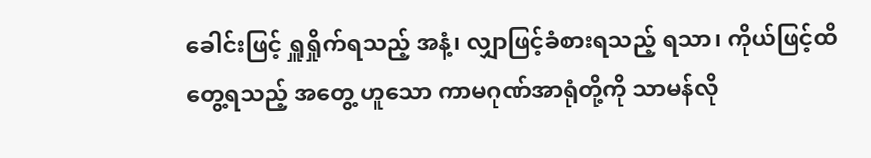ခေါင်းဖြင့် ရှူရှိုက်ရသည့် အနံ့၊ လျှာဖြင့်ခံစားရသည့် ရသာ၊ ကိုယ်ဖြင့်ထိတွေ့ရသည့် အတွေ့ ဟူသော ကာမဂုဏ်အာရုံတို့ကို သာမန်လို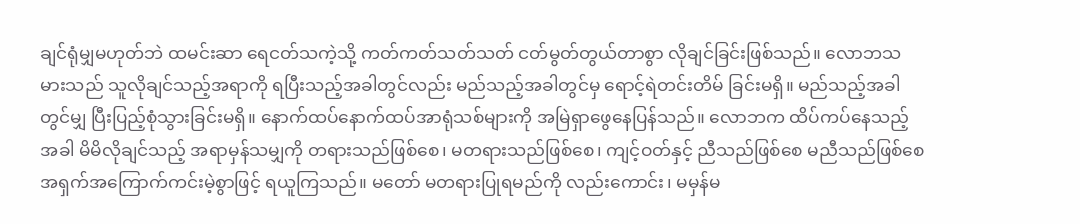ချင်ရုံမျှမဟုတ်ဘဲ ထမင်းဆာ ရေငတ်သကဲ့သို့ ကတ်ကတ်သတ်သတ် ငတ်မွတ်တွယ်တာစွာ လိုချင်ခြင်းဖြစ်သည်။ လောဘသမားသည် သူလိုချင်သည့်အရာကို ရပြီးသည့်အခါတွင်လည်း မည်သည့်အခါတွင်မှ ရောင့်ရဲတင်းတိမ် ခြင်းမရှိ။ မည်သည့်အခါတွင်မျှ ပြီးပြည့်စုံသွားခြင်းမရှိ။ နောက်ထပ်နောက်ထပ်အာရုံသစ်များကို အမြဲရှာဖွေနေပြန်သည်။ လောဘက ထိပ်ကပ်နေသည့်အခါ မိမိလိုချင်သည့် အရာမှန်သမျှကို တရားသည်ဖြစ်စေ၊ မတရားသည်ဖြစ်စေ၊ ကျင့်ဝတ်နှင့် ညီသည်ဖြစ်စေ မညီသည်ဖြစ်စေ အရှက်အကြောက်ကင်းမဲ့စွာဖြင့် ရယူကြသည်။ မတော် မတရားပြုရမည်ကို လည်းကောင်း၊ မမှန်မ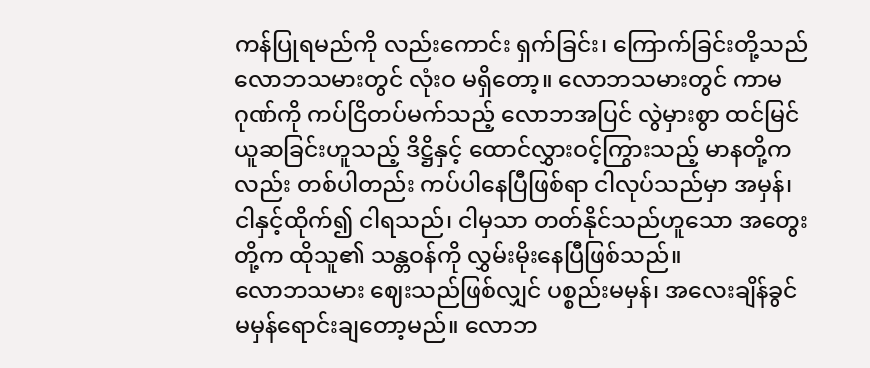ကန်ပြုရမည်ကို လည်းကောင်း ရှက်ခြင်း၊ ကြောက်ခြင်းတို့သည် လောဘသမားတွင် လုံးဝ မရှိတော့။ လောဘသမားတွင် ကာမဂုဏ်ကို ကပ်ငြိတပ်မက်သည့် လောဘအပြင် လွဲမှားစွာ ထင်မြင်ယူဆခြင်းဟူသည့် ဒိဋ္ဌိနှင့် ထောင်လွှားဝင့်ကြွားသည့် မာနတို့ကလည်း တစ်ပါတည်း ကပ်ပါနေပြီဖြစ်ရာ ငါလုပ်သည်မှာ အမှန်၊ ငါနှင့်ထိုက်၍ ငါရသည်၊ ငါမှသာ တတ်နိုင်သည်ဟူသော အတွေးတို့က ထိုသူ၏ သန္တဝန်ကို လွှမ်းမိုးနေပြီဖြစ်သည်။
လောဘသမား ဈေးသည်ဖြစ်လျှင် ပစ္စည်းမမှန်၊ အလေးချိန်ခွင် မမှန်ရောင်းချတော့မည်။ လောဘ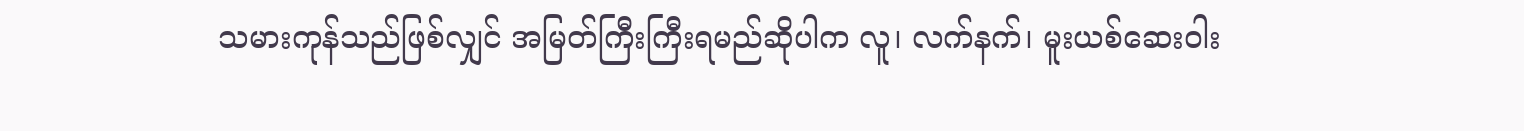သမားကုန်သည်ဖြစ်လျှင် အမြတ်ကြီးကြီးရမည်ဆိုပါက လူ၊ လက်နက်၊ မူးယစ်ဆေးဝါး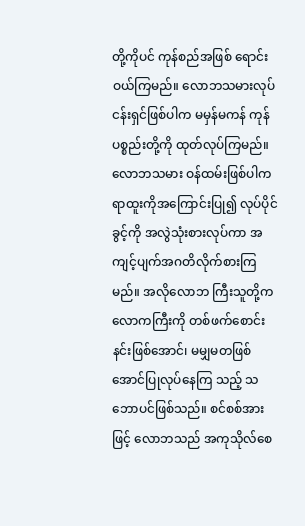တို့ကိုပင် ကုန်စည်အဖြစ် ရောင်းဝယ်ကြမည်။ လောဘသမားလုပ်ငန်းရှင်ဖြစ်ပါက မမှန်မကန် ကုန်ပစ္စည်းတို့ကို ထုတ်လုပ်ကြမည်။ လောဘသမား ဝန်ထမ်းဖြစ်ပါက ရာထူးကိုအကြောင်းပြု၍ လုပ်ပိုင်ခွင့်ကို အလွဲသုံးစားလုပ်ကာ အကျင့်ပျက်အဂတိလိုက်စားကြမည်။ အလိုလောဘ ကြီးသူတို့က လောကကြီးကို တစ်ဖက်စောင်းနင်းဖြစ်အောင်၊ မမျှမတဖြစ်အောင်ပြုလုပ်နေကြ သည့် သဘောပင်ဖြစ်သည်။ စင်စစ်အားဖြင့် လောဘသည် အကုသိုလ်စေ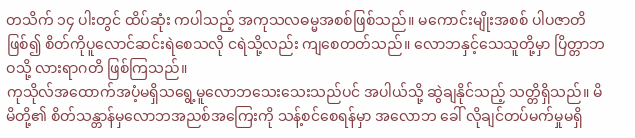တသိက် ၁၄ ပါးတွင် ထိပ်ဆုံး ကပါသည့် အကုသလဓမ္မအစစ်ဖြစ်သည်။ မကောင်းမျိုးအစစ် ပါပဇာတိဖြစ်၍ စိတ်ကိုပူလောင်ဆင်းရဲစေသလို ငရဲသို့လည်း ကျစေတတ်သည်။ လောဘနှင့်သေသူတို့မှာ ပြိတ္တာဘဝသို့ လားရာဂတိ ဖြစ်ကြသည်။
ကုသိုလ်အထောက်အပံ့မရှိသရွေ့မူလောဘသေးသေးသည်ပင် အပါယ်သို့ ဆွဲချနိုင်သည့် သတ္တိရှိသည်။ မိမိတို့၏ စိတ်သန္တာန်မှလောဘအညစ်အကြေးကို သန့်စင်စေရန်မှာ အလောဘ ခေါ် လိုချင်တပ်မက်မှုမရှိ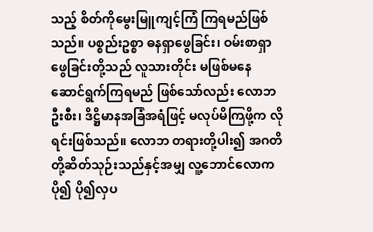သည့် စိတ်ကိုမွေးမြူကျင့်ကြံ ကြရမည်ဖြစ်သည်။ ပစ္စည်းဥစ္စာ ဓနရှာဖွေခြင်း၊ ဝမ်းစာရှာဖွေခြင်းတို့သည် လူသားတိုင်း မဖြစ်မနေ ဆောင်ရွက်ကြရမည် ဖြစ်သော်လည်း လောဘဦးစီး၊ ဒိဋ္ဌိမာနအခြံအရံဖြင့် မလုပ်မိကြဖို့က လိုရင်းဖြစ်သည်။ လောဘ တရားတို့ပါး၍ အဂတိတို့ဆိတ်သုဉ်းသည်နှင့်အမျှ လူ့ဘောင်လောက ပို၍ ပို၍လှပ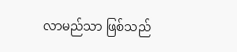လာမည်သာ ဖြစ်သည်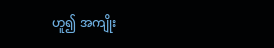ဟူ၍ အကျိုး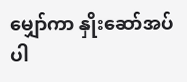မျှော်ကာ နှိုးဆော်အပ်ပါ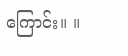ကြောင်း။ ။